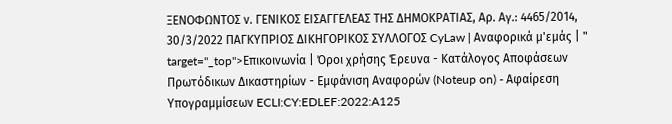ΞΕΝΟΦΩΝΤΟΣ ν. ΓΕΝΙΚΟΣ ΕΙΣΑΓΓΕΛΕΑΣ ΤΗΣ ΔΗΜΟΚΡΑΤΙΑΣ, Aρ. Αγ.: 4465/2014, 30/3/2022 ΠΑΓΚΥΠΡΙΟΣ ΔΙΚΗΓΟΡΙΚΟΣ ΣΥΛΛΟΓΟΣ CyLaw | Αναφορικά μ'εμάς | " target="_top">Επικοινωνία | Όροι χρήσης Έρευνα - Κατάλογος Αποφάσεων Πρωτόδικων Δικαστηρίων - Εμφάνιση Αναφορών (Noteup on) - Αφαίρεση Υπογραμμίσεων ECLI:CY:EDLEF:2022:A125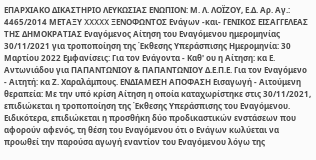ΕΠΑΡΧΙΑΚΟ ΔΙΚΑΣΤΗΡΙΟ ΛΕΥΚΩΣΙΑΣ ΕΝΩΠΙΟΝ: Μ. Λ. ΛΟΪΖΟΥ, Ε.Δ. Aρ. Αγ.: 4465/2014 ΜΕΤΑΞΥ XXXXX ΞΕΝΟΦΩΝΤΟΣ Ενάγων -και- ΓΕΝΙΚΟΣ ΕΙΣΑΓΓΕΛΕΑΣ ΤΗΣ ΔΗΜΟΚΡΑΤΙΑΣ Εναγόμενος Αίτηση του Εναγόμενου ημερομηνίας 30/11/2021 για τροποποίηση της Έκθεσης Υπεράσπισης Ημερομηνία: 30 Μαρτίου 2022 Εμφανίσεις: Για τον Ενάγοντα - Καθ' ου η Αίτηση: κα Ε. Αντωνιάδου για ΠΑΠΑΝΤΩΝΙΟΥ & ΠΑΠΑΝΤΩΝΙΟΥ Δ.Ε.Π.Ε. Για τον Εναγόμενο - Αιτητή: κα Ζ. Χαραλάμπους. ΕΝΔΙΑΜΕΣΗ ΑΠΟΦΑΣΗ Εισαγωγή - Αιτούμενη θεραπεία: Με την υπό κρίση Αίτηση η οποία καταχωρίστηκε στις 30/11/2021, επιδιώκεται η τροποποίηση της Έκθεσης Υπεράσπισης του Εναγόμενου. Ειδικότερα, επιδιώκεται η προσθήκη δύο προδικαστικών ενστάσεων που αφορούν αφενός, τη θέση του Εναγόμενου ότι ο Ενάγων κωλύεται να προωθεί την παρούσα αγωγή εναντίον του Εναγόμενου λόγω της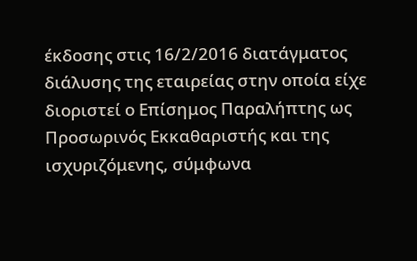έκδοσης στις 16/2/2016 διατάγματος διάλυσης της εταιρείας στην οποία είχε διοριστεί ο Επίσημος Παραλήπτης ως Προσωρινός Εκκαθαριστής και της ισχυριζόμενης, σύμφωνα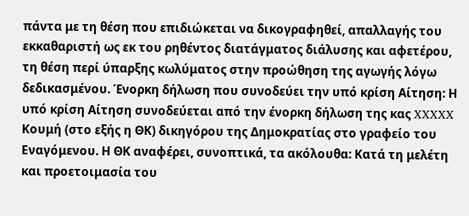πάντα με τη θέση που επιδιώκεται να δικογραφηθεί, απαλλαγής του εκκαθαριστή ως εκ του ρηθέντος διατάγματος διάλυσης και αφετέρου, τη θέση περί ύπαρξης κωλύματος στην προώθηση της αγωγής λόγω δεδικασμένου. Ένορκη δήλωση που συνοδεύει την υπό κρίση Αίτηση: Η υπό κρίση Αίτηση συνοδεύεται από την ένορκη δήλωση της κας XXXXX Κουμή (στο εξής η ΘΚ) δικηγόρου της Δημοκρατίας στο γραφείο του Εναγόμενου. Η ΘΚ αναφέρει, συνοπτικά, τα ακόλουθα: Κατά τη μελέτη και προετοιμασία του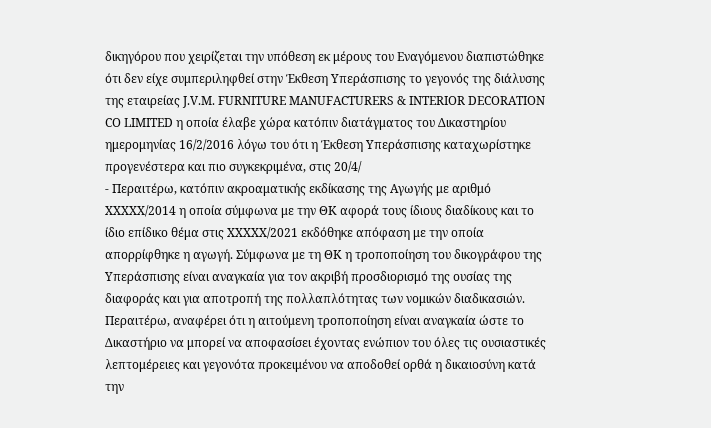δικηγόρου που χειρίζεται την υπόθεση εκ μέρους του Εναγόμενου διαπιστώθηκε ότι δεν είχε συμπεριληφθεί στην Έκθεση Υπεράσπισης το γεγονός της διάλυσης της εταιρείας J.V.M. FURNITURE MANUFACTURERS & INTERIOR DECORATION CO LIMITED η οποία έλαβε χώρα κατόπιν διατάγματος του Δικαστηρίου ημερομηνίας 16/2/2016 λόγω του ότι η Έκθεση Υπεράσπισης καταχωρίστηκε προγενέστερα και πιο συγκεκριμένα, στις 20/4/
- Περαιτέρω, κατόπιν ακροαματικής εκδίκασης της Αγωγής με αριθμό XXXXX/2014 η οποία σύμφωνα με την ΘΚ αφορά τους ίδιους διαδίκους και το ίδιο επίδικο θέμα στις XXXXX/2021 εκδόθηκε απόφαση με την οποία απορρίφθηκε η αγωγή. Σύμφωνα με τη ΘΚ η τροποποίηση του δικογράφου της Υπεράσπισης είναι αναγκαία για τον ακριβή προσδιορισμό της ουσίας της διαφοράς και για αποτροπή της πολλαπλότητας των νομικών διαδικασιών. Περαιτέρω, αναφέρει ότι η αιτούμενη τροποποίηση είναι αναγκαία ώστε το Δικαστήριο να μπορεί να αποφασίσει έχοντας ενώπιον του όλες τις ουσιαστικές λεπτομέρειες και γεγονότα προκειμένου να αποδοθεί ορθά η δικαιοσύνη κατά την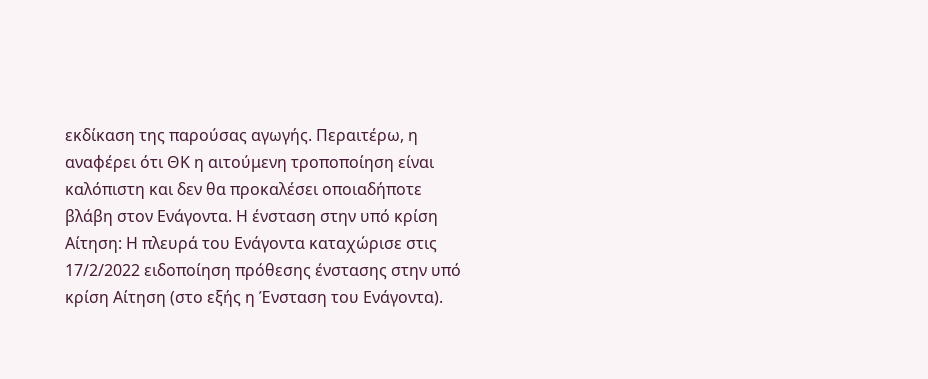εκδίκαση της παρούσας αγωγής. Περαιτέρω, η αναφέρει ότι ΘΚ η αιτούμενη τροποποίηση είναι καλόπιστη και δεν θα προκαλέσει οποιαδήποτε βλάβη στον Ενάγοντα. Η ένσταση στην υπό κρίση Αίτηση: Η πλευρά του Ενάγοντα καταχώρισε στις 17/2/2022 ειδοποίηση πρόθεσης ένστασης στην υπό κρίση Αίτηση (στο εξής η Ένσταση του Ενάγοντα).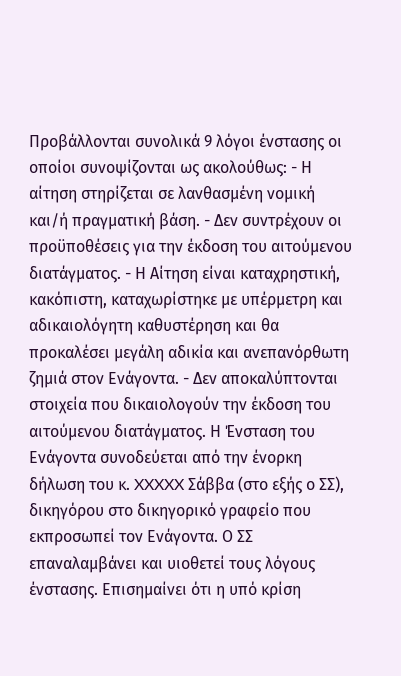Προβάλλονται συνολικά 9 λόγοι ένστασης οι οποίοι συνοψίζονται ως ακολούθως: - Η αίτηση στηρίζεται σε λανθασμένη νομική και/ή πραγματική βάση. - Δεν συντρέχουν οι προϋποθέσεις για την έκδοση του αιτούμενου διατάγματος. - Η Αίτηση είναι καταχρηστική, κακόπιστη, καταχωρίστηκε με υπέρμετρη και αδικαιολόγητη καθυστέρηση και θα προκαλέσει μεγάλη αδικία και ανεπανόρθωτη ζημιά στον Ενάγοντα. - Δεν αποκαλύπτονται στοιχεία που δικαιολογούν την έκδοση του αιτούμενου διατάγματος. Η Ένσταση του Ενάγοντα συνοδεύεται από την ένορκη δήλωση του κ. XXXXX Σάββα (στο εξής ο ΣΣ), δικηγόρου στο δικηγορικό γραφείο που εκπροσωπεί τον Ενάγοντα. Ο ΣΣ επαναλαμβάνει και υιοθετεί τους λόγους ένστασης. Επισημαίνει ότι η υπό κρίση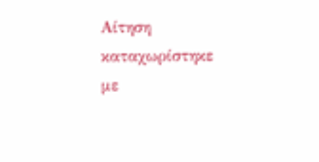Αίτηση καταχωρίστηκε με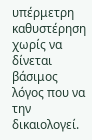υπέρμετρη καθυστέρηση χωρίς να δίνεται βάσιμος λόγος που να την δικαιολογεί.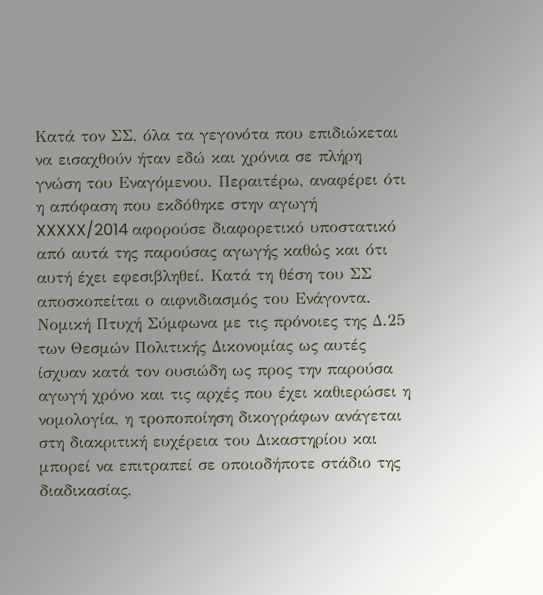Κατά τον ΣΣ, όλα τα γεγονότα που επιδιώκεται να εισαχθούν ήταν εδώ και χρόνια σε πλήρη γνώση του Εναγόμενου. Περαιτέρω, αναφέρει ότι η απόφαση που εκδόθηκε στην αγωγή XXXXX/2014 αφορούσε διαφορετικό υποστατικό από αυτά της παρούσας αγωγής καθώς και ότι αυτή έχει εφεσιβληθεί. Κατά τη θέση του ΣΣ αποσκοπείται ο αιφνιδιασμός του Ενάγοντα. Νομική Πτυχή Σύμφωνα με τις πρόνοιες της Δ.25 των Θεσμών Πολιτικής Δικονομίας ως αυτές ίσχυαν κατά τον ουσιώδη ως προς την παρούσα αγωγή χρόνο και τις αρχές που έχει καθιερώσει η νομολογία, η τροποποίηση δικογράφων ανάγεται στη διακριτική ευχέρεια του Δικαστηρίου και μπορεί να επιτραπεί σε οποιοδήποτε στάδιο της διαδικασίας,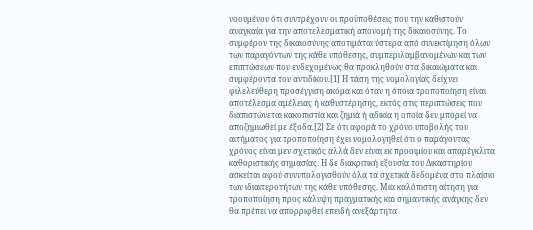νοουμένου ότι συντρέχουν οι προϋποθέσεις που την καθιστούν αναγκαία για την αποτελεσματική απονομή της δικαιοσύνης. Το συμφέρον της δικαιοσύνης αποτιμάται ύστερα από συνεκτίμηση όλων των παραγόντων της κάθε υπόθεσης, συμπεριλαμβανομένων και των επιπτώσεων που ενδεχομένως θα προκληθούν στα δικαιώματα και συμφέροντα του αντιδίκου.[1] Η τάση της νομολογίας δείχνει φιλελεύθερη προσέγγιση ακόμα και όταν η όποια τροποποίηση είναι αποτέλεσμα αμέλειας ή καθυστέρησης, εκτός στις περιπτώσεις που διαπιστώνεται κακοπιστία και ζημιά ή αδικία η οποία δεν μπορεί να αποζημιωθεί με έξοδα.[2] Σε ότι αφορά το χρόνο υποβολής του αιτήματος για τροποποίηση έχει νομολογηθεί ότι ο παράγοντας χρόνος είναι μεν σχετικός αλλά δεν είναι εκ προοιμίου και απαρέγκλιτα καθοριστικής σημασίας. Η δε διακριτική εξουσία του Δικαστηρίου ασκείται αφού συνυπολογισθούν όλα τα σχετικά δεδομένα στο πλαίσιο των ιδιαιτεροτήτων της κάθε υπόθεσης. Μια καλόπιστη αίτηση για τροποποίηση προς κάλυψη πραγματικής και σημαντικής ανάγκης δεν θα πρέπει να απορριφθεί επειδή ανεξάρτητα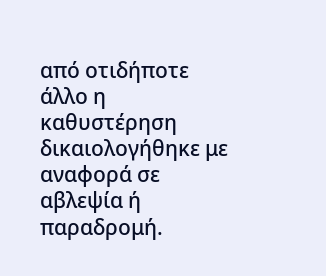από οτιδήποτε άλλο η καθυστέρηση δικαιολογήθηκε με αναφορά σε αβλεψία ή παραδρομή.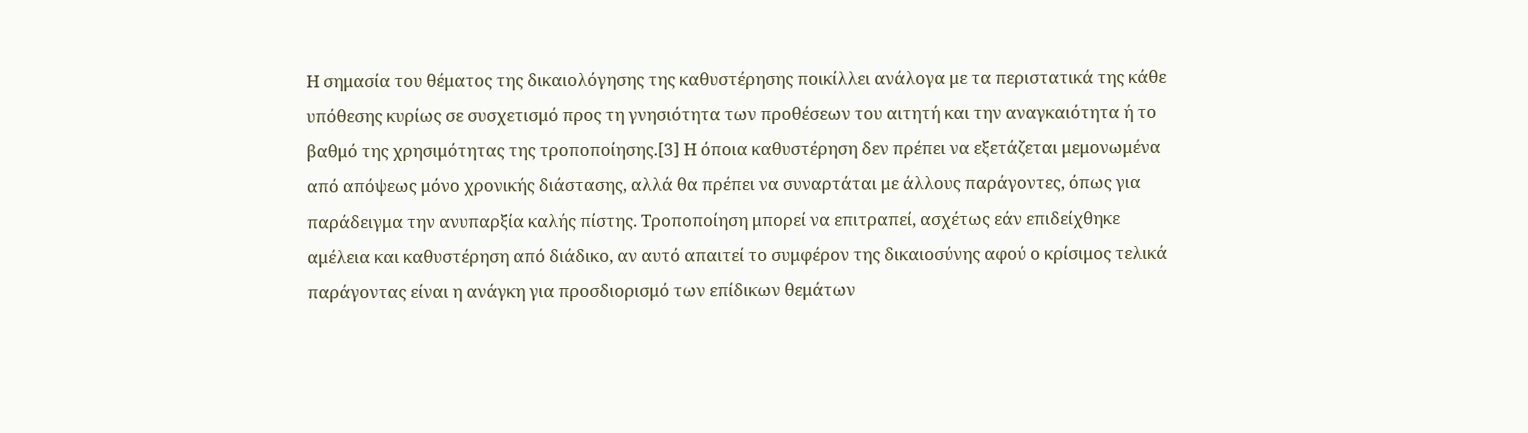Η σημασία του θέματος της δικαιολόγησης της καθυστέρησης ποικίλλει ανάλογα με τα περιστατικά της κάθε υπόθεσης κυρίως σε συσχετισμό προς τη γνησιότητα των προθέσεων του αιτητή και την αναγκαιότητα ή το βαθμό της χρησιμότητας της τροποποίησης.[3] Η όποια καθυστέρηση δεν πρέπει να εξετάζεται μεμονωμένα από απόψεως μόνο χρονικής διάστασης, αλλά θα πρέπει να συναρτάται με άλλους παράγοντες, όπως για παράδειγμα την ανυπαρξία καλής πίστης. Τροποποίηση μπορεί να επιτραπεί, ασχέτως εάν επιδείχθηκε αμέλεια και καθυστέρηση από διάδικο, αν αυτό απαιτεί το συμφέρον της δικαιοσύνης αφού ο κρίσιμος τελικά παράγοντας είναι η ανάγκη για προσδιορισμό των επίδικων θεμάτων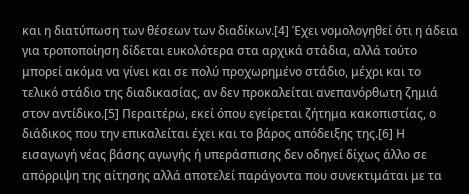και η διατύπωση των θέσεων των διαδίκων.[4] Έχει νομολογηθεί ότι η άδεια για τροποποίηση δίδεται ευκολότερα στα αρχικά στάδια, αλλά τούτο μπορεί ακόμα να γίνει και σε πολύ προχωρημένο στάδιο, μέχρι και το τελικό στάδιο της διαδικασίας, αν δεν προκαλείται ανεπανόρθωτη ζημιά στον αντίδικο.[5] Περαιτέρω, εκεί όπου εγείρεται ζήτημα κακοπιστίας, ο διάδικος που την επικαλείται έχει και το βάρος απόδειξης της.[6] Η εισαγωγή νέας βάσης αγωγής ή υπεράσπισης δεν οδηγεί δίχως άλλο σε απόρριψη της αίτησης αλλά αποτελεί παράγοντα που συνεκτιμάται με τα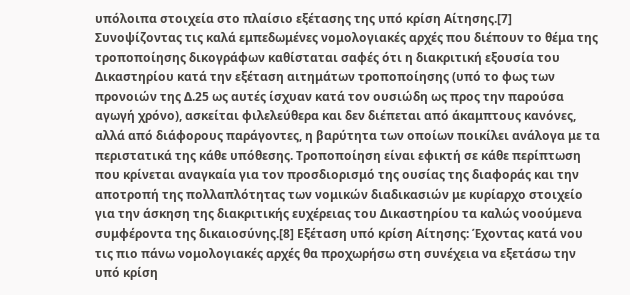υπόλοιπα στοιχεία στο πλαίσιο εξέτασης της υπό κρίση Αίτησης.[7] Συνοψίζοντας τις καλά εμπεδωμένες νομολογιακές αρχές που διέπουν το θέμα της τροποποίησης δικογράφων καθίσταται σαφές ότι η διακριτική εξουσία του Δικαστηρίου κατά την εξέταση αιτημάτων τροποποίησης (υπό το φως των προνοιών της Δ.25 ως αυτές ίσχυαν κατά τον ουσιώδη ως προς την παρούσα αγωγή χρόνο), ασκείται φιλελεύθερα και δεν διέπεται από άκαμπτους κανόνες, αλλά από διάφορους παράγοντες, η βαρύτητα των οποίων ποικίλει ανάλογα με τα περιστατικά της κάθε υπόθεσης. Τροποποίηση είναι εφικτή σε κάθε περίπτωση που κρίνεται αναγκαία για τον προσδιορισμό της ουσίας της διαφοράς και την αποτροπή της πολλαπλότητας των νομικών διαδικασιών με κυρίαρχο στοιχείο για την άσκηση της διακριτικής ευχέρειας του Δικαστηρίου τα καλώς νοούμενα συμφέροντα της δικαιοσύνης.[8] Εξέταση υπό κρίση Αίτησης: Έχοντας κατά νου τις πιο πάνω νομολογιακές αρχές θα προχωρήσω στη συνέχεια να εξετάσω την υπό κρίση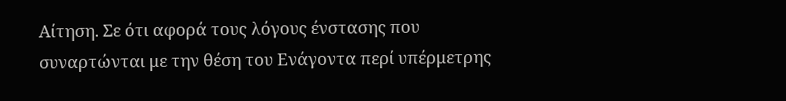Αίτηση. Σε ότι αφορά τους λόγους ένστασης που συναρτώνται με την θέση του Ενάγοντα περί υπέρμετρης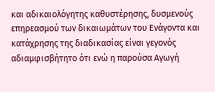και αδικαιολόγητης καθυστέρησης, δυσμενούς επηρεασμού των δικαιωμάτων του Ενάγοντα και κατάχρησης της διαδικασίας είναι γεγονός αδιαμφισβήτητο ότι ενώ η παρούσα Αγωγή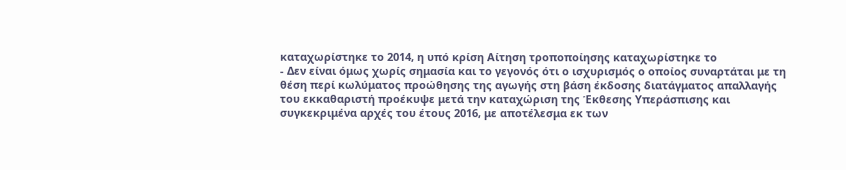καταχωρίστηκε το 2014, η υπό κρίση Αίτηση τροποποίησης καταχωρίστηκε το
- Δεν είναι όμως χωρίς σημασία και το γεγονός ότι ο ισχυρισμός ο οποίος συναρτάται με τη θέση περί κωλύματος προώθησης της αγωγής στη βάση έκδοσης διατάγματος απαλλαγής του εκκαθαριστή προέκυψε μετά την καταχώριση της Έκθεσης Υπεράσπισης και συγκεκριμένα αρχές του έτους 2016, με αποτέλεσμα εκ των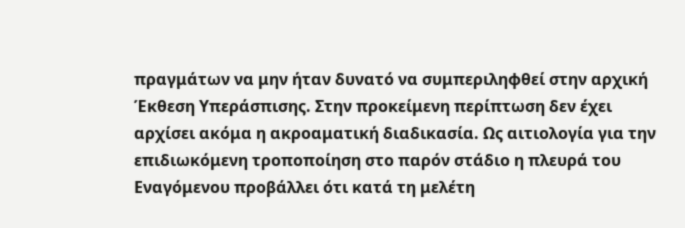πραγμάτων να μην ήταν δυνατό να συμπεριληφθεί στην αρχική Έκθεση Υπεράσπισης. Στην προκείμενη περίπτωση δεν έχει αρχίσει ακόμα η ακροαματική διαδικασία. Ως αιτιολογία για την επιδιωκόμενη τροποποίηση στο παρόν στάδιο η πλευρά του Εναγόμενου προβάλλει ότι κατά τη μελέτη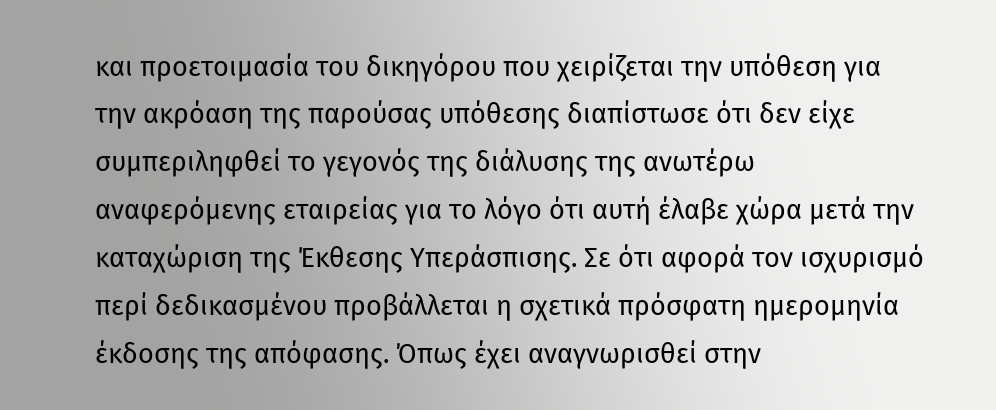και προετοιμασία του δικηγόρου που χειρίζεται την υπόθεση για την ακρόαση της παρούσας υπόθεσης διαπίστωσε ότι δεν είχε συμπεριληφθεί το γεγονός της διάλυσης της ανωτέρω αναφερόμενης εταιρείας για το λόγο ότι αυτή έλαβε χώρα μετά την καταχώριση της Έκθεσης Υπεράσπισης. Σε ότι αφορά τον ισχυρισμό περί δεδικασμένου προβάλλεται η σχετικά πρόσφατη ημερομηνία έκδοσης της απόφασης. Όπως έχει αναγνωρισθεί στην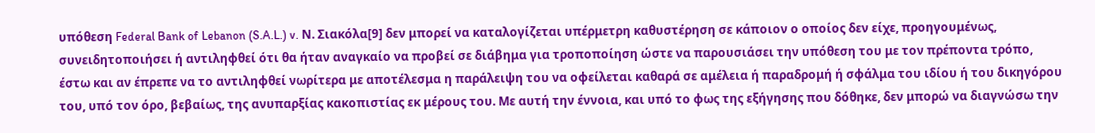υπόθεση Federal Bank of Lebanon (S.A.L.) v. Ν. Σιακόλα[9] δεν μπορεί να καταλογίζεται υπέρμετρη καθυστέρηση σε κάποιον ο οποίος δεν είχε, προηγουμένως, συνειδητοποιήσει ή αντιληφθεί ότι θα ήταν αναγκαίο να προβεί σε διάβημα για τροποποίηση ώστε να παρουσιάσει την υπόθεση του με τον πρέποντα τρόπο, έστω και αν έπρεπε να το αντιληφθεί νωρίτερα με αποτέλεσμα η παράλειψη του να οφείλεται καθαρά σε αμέλεια ή παραδρομή ή σφάλμα του ιδίου ή του δικηγόρου του, υπό τον όρο, βεβαίως, της ανυπαρξίας κακοπιστίας εκ μέρους του. Με αυτή την έννοια, και υπό το φως της εξήγησης που δόθηκε, δεν μπορώ να διαγνώσω την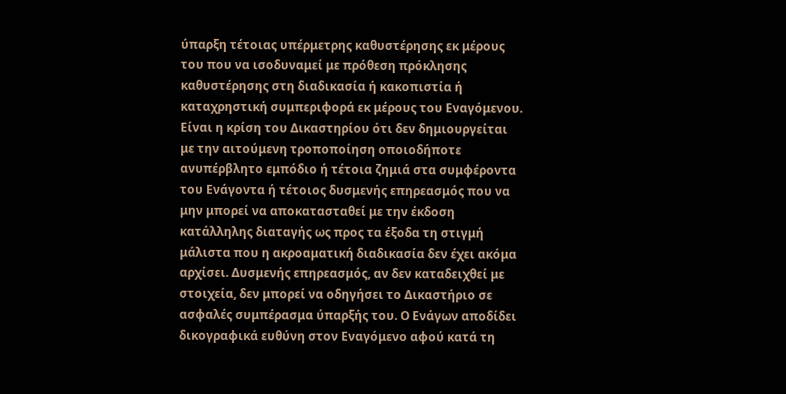ύπαρξη τέτοιας υπέρμετρης καθυστέρησης εκ μέρους του που να ισοδυναμεί με πρόθεση πρόκλησης καθυστέρησης στη διαδικασία ή κακοπιστία ή καταχρηστική συμπεριφορά εκ μέρους του Εναγόμενου. Είναι η κρίση του Δικαστηρίου ότι δεν δημιουργείται με την αιτούμενη τροποποίηση οποιοδήποτε ανυπέρβλητο εμπόδιο ή τέτοια ζημιά στα συμφέροντα του Ενάγοντα ή τέτοιος δυσμενής επηρεασμός που να μην μπορεί να αποκατασταθεί με την έκδοση κατάλληλης διαταγής ως προς τα έξοδα τη στιγμή μάλιστα που η ακροαματική διαδικασία δεν έχει ακόμα αρχίσει. Δυσμενής επηρεασμός, αν δεν καταδειχθεί με στοιχεία, δεν μπορεί να οδηγήσει το Δικαστήριο σε ασφαλές συμπέρασμα ύπαρξής του. Ο Ενάγων αποδίδει δικογραφικά ευθύνη στον Εναγόμενο αφού κατά τη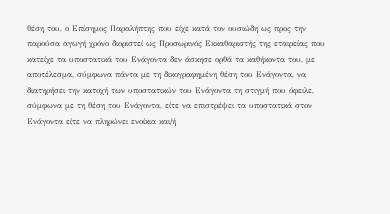θέση του, ο Επίσημος Παραλήπτης που είχε κατά τον ουσιώδη ως προς την παρούσα αγωγή χρόνο διοριστεί ως Προσωρινός Εκκαθαριστής της εταιρείας που κατείχε τα υποστατικά του Ενάγοντα δεν άσκησε ορθά τα καθήκοντα του, με αποτέλεσμα, σύμφωνα πάντα με τη δικογραφημένη θέση του Ενάγοντα, να διατηρήσει την κατοχή των υποστατικών του Ενάγοντα τη στιγμή που όφειλε, σύμφωνα με τη θέση του Ενάγοντα, είτε να επιστρέψει τα υποστατικά στον Ενάγοντα είτε να πληρώνει ενοίκια και/ή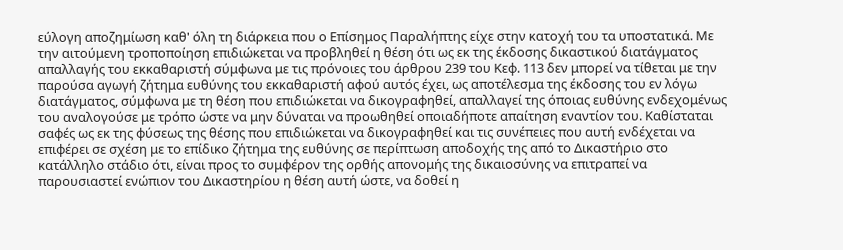εύλογη αποζημίωση καθ' όλη τη διάρκεια που ο Επίσημος Παραλήπτης είχε στην κατοχή του τα υποστατικά. Με την αιτούμενη τροποποίηση επιδιώκεται να προβληθεί η θέση ότι ως εκ της έκδοσης δικαστικού διατάγματος απαλλαγής του εκκαθαριστή σύμφωνα με τις πρόνοιες του άρθρου 239 του Κεφ. 113 δεν μπορεί να τίθεται με την παρούσα αγωγή ζήτημα ευθύνης του εκκαθαριστή αφού αυτός έχει, ως αποτέλεσμα της έκδοσης του εν λόγω διατάγματος, σύμφωνα με τη θέση που επιδιώκεται να δικογραφηθεί, απαλλαγεί της όποιας ευθύνης ενδεχομένως του αναλογούσε με τρόπο ώστε να μην δύναται να προωθηθεί οποιαδήποτε απαίτηση εναντίον του. Καθίσταται σαφές ως εκ της φύσεως της θέσης που επιδιώκεται να δικογραφηθεί και τις συνέπειες που αυτή ενδέχεται να επιφέρει σε σχέση με το επίδικο ζήτημα της ευθύνης σε περίπτωση αποδοχής της από το Δικαστήριο στο κατάλληλο στάδιο ότι, είναι προς το συμφέρον της ορθής απονομής της δικαιοσύνης να επιτραπεί να παρουσιαστεί ενώπιον του Δικαστηρίου η θέση αυτή ώστε, να δοθεί η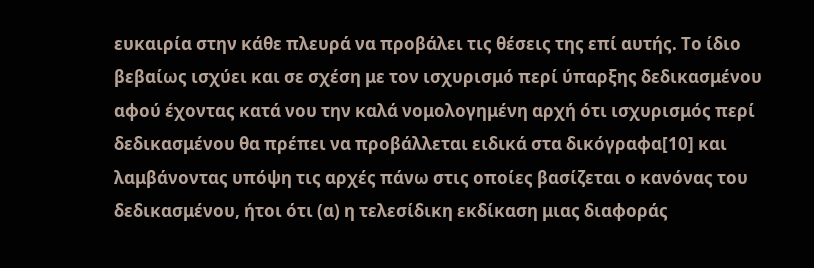ευκαιρία στην κάθε πλευρά να προβάλει τις θέσεις της επί αυτής. Το ίδιο βεβαίως ισχύει και σε σχέση με τον ισχυρισμό περί ύπαρξης δεδικασμένου αφού έχοντας κατά νου την καλά νομολογημένη αρχή ότι ισχυρισμός περί δεδικασμένου θα πρέπει να προβάλλεται ειδικά στα δικόγραφα[10] και λαμβάνοντας υπόψη τις αρχές πάνω στις οποίες βασίζεται ο κανόνας του δεδικασμένου, ήτοι ότι (α) η τελεσίδικη εκδίκαση μιας διαφοράς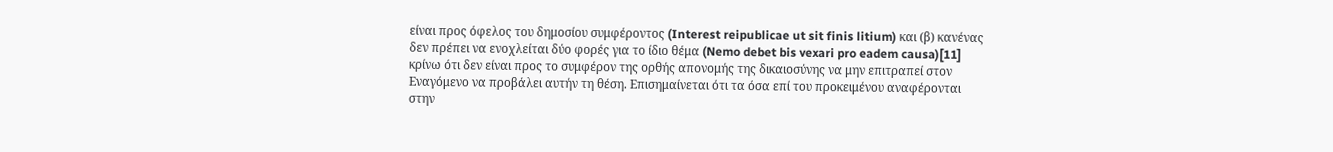είναι προς όφελος του δημοσίου συμφέροντος (Interest reipublicae ut sit finis litium) και (β) κανένας δεν πρέπει να ενοχλείται δύο φορές για το ίδιο θέμα (Nemo debet bis vexari pro eadem causa)[11] κρίνω ότι δεν είναι προς το συμφέρον της ορθής απονομής της δικαιοσύνης να μην επιτραπεί στον Εναγόμενο να προβάλει αυτήν τη θέση. Επισημαίνεται ότι τα όσα επί του προκειμένου αναφέρονται στην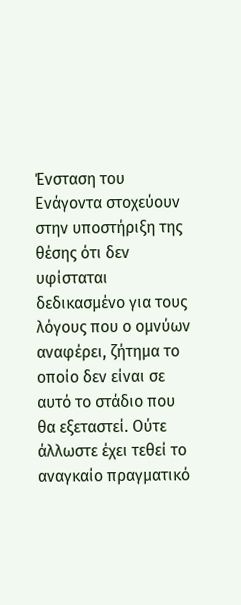Ένσταση του Ενάγοντα στοχεύουν στην υποστήριξη της θέσης ότι δεν υφίσταται δεδικασμένο για τους λόγους που ο ομνύων αναφέρει, ζήτημα το οποίο δεν είναι σε αυτό το στάδιο που θα εξεταστεί. Ούτε άλλωστε έχει τεθεί το αναγκαίο πραγματικό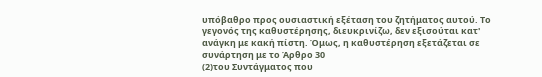υπόβαθρο προς ουσιαστική εξέταση του ζητήματος αυτού. Το γεγονός της καθυστέρησης, διευκρινίζω, δεν εξισούται κατ' ανάγκη με κακή πίστη. Όμως, η καθυστέρηση εξετάζεται σε συνάρτηση με το Άρθρο 30
(2)του Συντάγματος που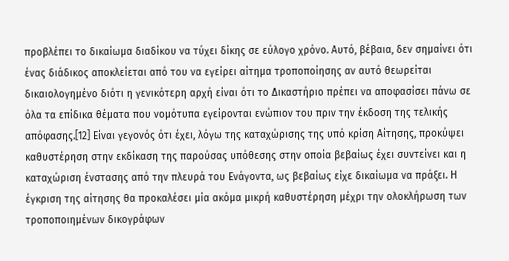προβλέπει το δικαίωμα διαδίκου να τύχει δίκης σε εύλογο χρόνο. Αυτό, βέβαια, δεν σημαίνει ότι ένας διάδικος αποκλείεται από του να εγείρει αίτημα τροποποίησης αν αυτό θεωρείται δικαιολογημένο διότι η γενικότερη αρχή είναι ότι το Δικαστήριο πρέπει να αποφασίσει πάνω σε όλα τα επίδικα θέματα που νομότυπα εγείρονται ενώπιον του πριν την έκδοση της τελικής απόφασης.[12] Είναι γεγονός ότι έχει, λόγω της καταχώρισης της υπό κρίση Αίτησης, προκύψει καθυστέρηση στην εκδίκαση της παρούσας υπόθεσης στην οποία βεβαίως έχει συντείνει και η καταχώριση ένστασης από την πλευρά του Ενάγοντα, ως βεβαίως είχε δικαίωμα να πράξει. Η έγκριση της αίτησης θα προκαλέσει μία ακόμα μικρή καθυστέρηση μέχρι την ολοκλήρωση των τροποποιημένων δικογράφων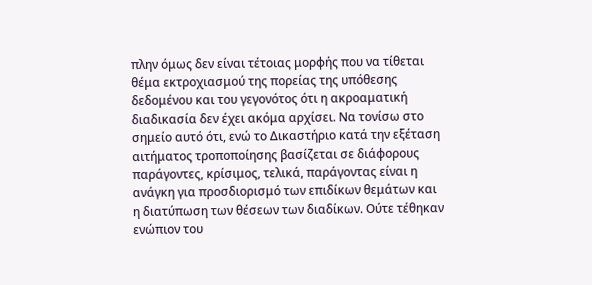πλην όμως δεν είναι τέτοιας μορφής που να τίθεται θέμα εκτροχιασμού της πορείας της υπόθεσης δεδομένου και του γεγονότος ότι η ακροαματική διαδικασία δεν έχει ακόμα αρχίσει. Να τονίσω στο σημείο αυτό ότι, ενώ το Δικαστήριο κατά την εξέταση αιτήματος τροποποίησης βασίζεται σε διάφορους παράγοντες, κρίσιμος, τελικά, παράγοντας είναι η ανάγκη για προσδιορισμό των επιδίκων θεμάτων και η διατύπωση των θέσεων των διαδίκων. Ούτε τέθηκαν ενώπιον του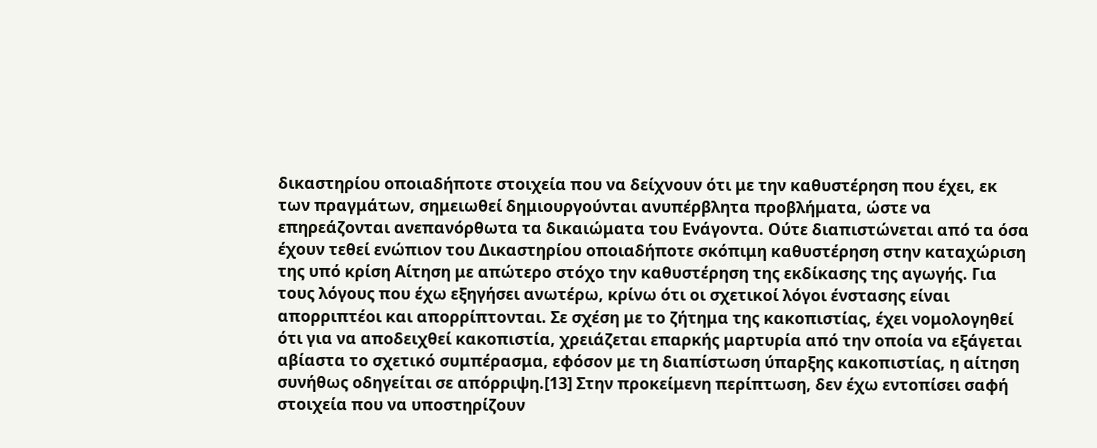δικαστηρίου οποιαδήποτε στοιχεία που να δείχνουν ότι με την καθυστέρηση που έχει, εκ των πραγμάτων, σημειωθεί δημιουργούνται ανυπέρβλητα προβλήματα, ώστε να επηρεάζονται ανεπανόρθωτα τα δικαιώματα του Ενάγοντα. Ούτε διαπιστώνεται από τα όσα έχουν τεθεί ενώπιον του Δικαστηρίου οποιαδήποτε σκόπιμη καθυστέρηση στην καταχώριση της υπό κρίση Αίτηση με απώτερο στόχο την καθυστέρηση της εκδίκασης της αγωγής. Για τους λόγους που έχω εξηγήσει ανωτέρω, κρίνω ότι οι σχετικοί λόγοι ένστασης είναι απορριπτέοι και απορρίπτονται. Σε σχέση με το ζήτημα της κακοπιστίας, έχει νομολογηθεί ότι για να αποδειχθεί κακοπιστία, χρειάζεται επαρκής μαρτυρία από την οποία να εξάγεται αβίαστα το σχετικό συμπέρασμα, εφόσον με τη διαπίστωση ύπαρξης κακοπιστίας, η αίτηση συνήθως οδηγείται σε απόρριψη.[13] Στην προκείμενη περίπτωση, δεν έχω εντοπίσει σαφή στοιχεία που να υποστηρίζουν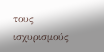τους ισχυρισμούς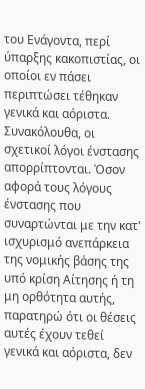του Ενάγοντα, περί ύπαρξης κακοπιστίας, οι οποίοι εν πάσει περιπτώσει τέθηκαν γενικά και αόριστα. Συνακόλουθα, οι σχετικοί λόγοι ένστασης απορρίπτονται. Όσον αφορά τους λόγους ένστασης που συναρτώνται με την κατ' ισχυρισμό ανεπάρκεια της νομικής βάσης της υπό κρίση Αίτησης ή τη μη ορθότητα αυτής, παρατηρώ ότι οι θέσεις αυτές έχουν τεθεί γενικά και αόριστα, δεν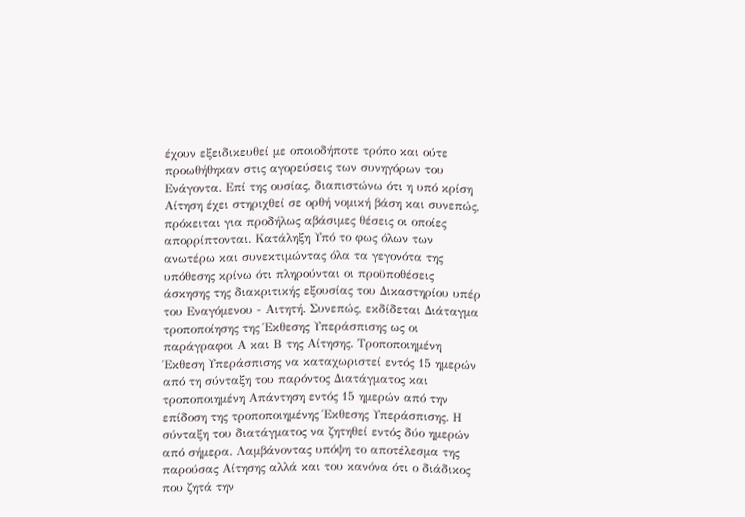έχουν εξειδικευθεί με οποιοδήποτε τρόπο και ούτε προωθήθηκαν στις αγορεύσεις των συνηγόρων του Ενάγοντα. Επί της ουσίας, διαπιστώνω ότι η υπό κρίση Αίτηση έχει στηριχθεί σε ορθή νομική βάση και συνεπώς, πρόκειται για προδήλως αβάσιμες θέσεις οι οποίες απορρίπτονται. Κατάληξη Υπό το φως όλων των ανωτέρω και συνεκτιμώντας όλα τα γεγονότα της υπόθεσης κρίνω ότι πληρούνται οι προϋποθέσεις άσκησης της διακριτικής εξουσίας του Δικαστηρίου υπέρ του Εναγόμενου - Αιτητή. Συνεπώς, εκδίδεται Διάταγμα τροποποίησης της Έκθεσης Υπεράσπισης ως οι παράγραφοι Α και Β της Αίτησης. Τροποποιημένη Έκθεση Υπεράσπισης να καταχωριστεί εντός 15 ημερών από τη σύνταξη του παρόντος Διατάγματος και τροποποιημένη Απάντηση εντός 15 ημερών από την επίδοση της τροποποιημένης Έκθεσης Υπεράσπισης. Η σύνταξη του διατάγματος να ζητηθεί εντός δύο ημερών από σήμερα. Λαμβάνοντας υπόψη το αποτέλεσμα της παρούσας Αίτησης αλλά και του κανόνα ότι ο διάδικος που ζητά την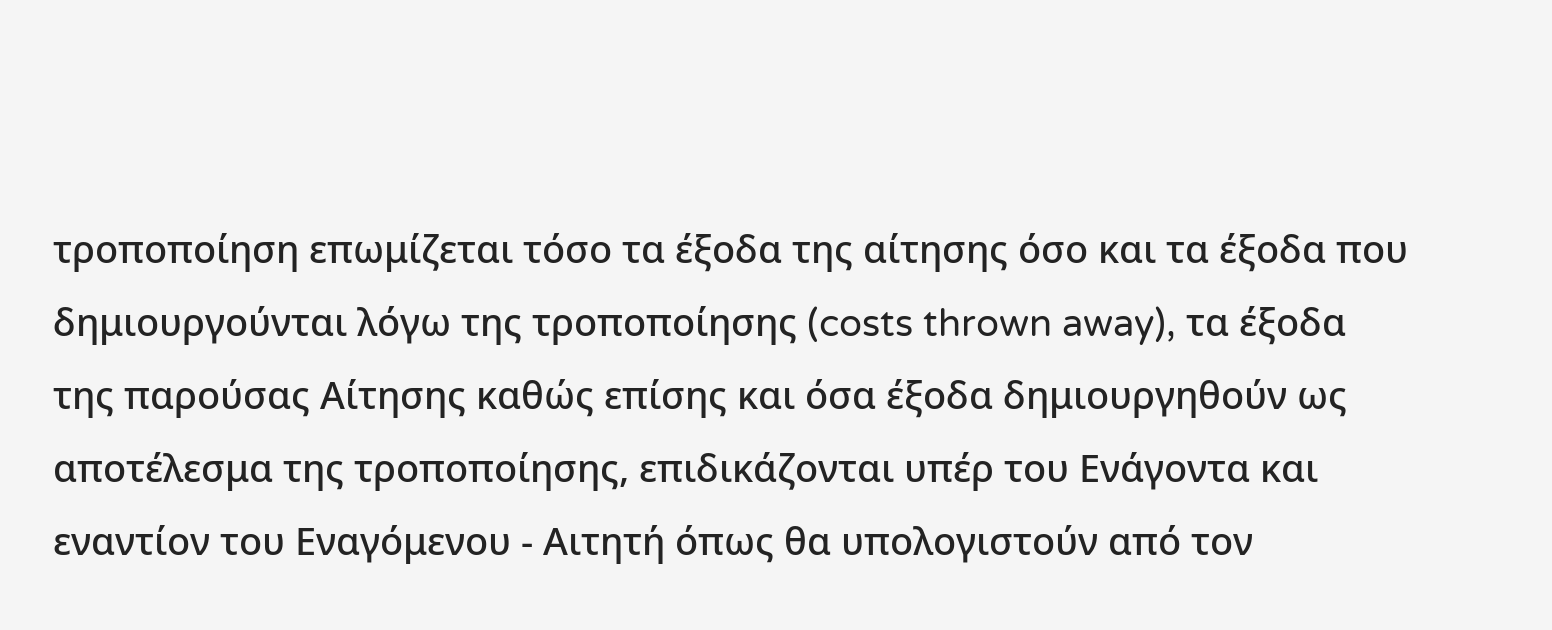τροποποίηση επωμίζεται τόσο τα έξοδα της αίτησης όσο και τα έξοδα που δημιουργούνται λόγω της τροποποίησης (costs thrown away), τα έξοδα της παρούσας Αίτησης καθώς επίσης και όσα έξοδα δημιουργηθούν ως αποτέλεσμα της τροποποίησης, επιδικάζονται υπέρ του Ενάγοντα και εναντίον του Εναγόμενου - Αιτητή όπως θα υπολογιστούν από τον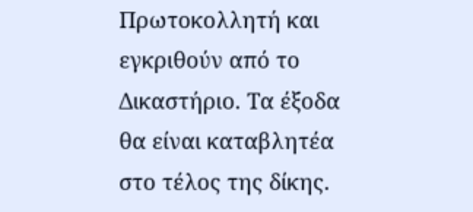Πρωτοκολλητή και εγκριθούν από το Δικαστήριο. Τα έξοδα θα είναι καταβλητέα στο τέλος της δίκης.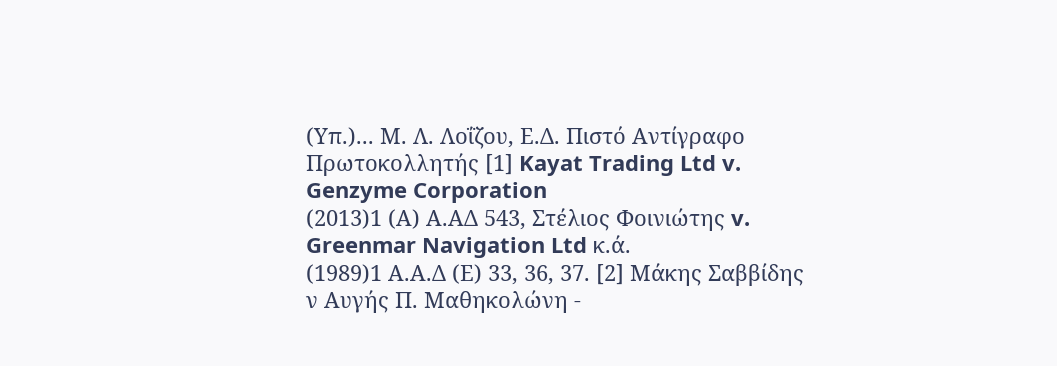(Υπ.)... Μ. Λ. Λοΐζου, Ε.Δ. Πιστό Αντίγραφο Πρωτοκολλητής [1] Kayat Trading Ltd v. Genzyme Corporation
(2013)1 (Α) Α.ΑΔ 543, Στέλιος Φοινιώτης v. Greenmar Navigation Ltd κ.ά.
(1989)1 Α.Α.Δ (Ε) 33, 36, 37. [2] Μάκης Σαββίδης ν Αυγής Π. Μαθηκολώνη -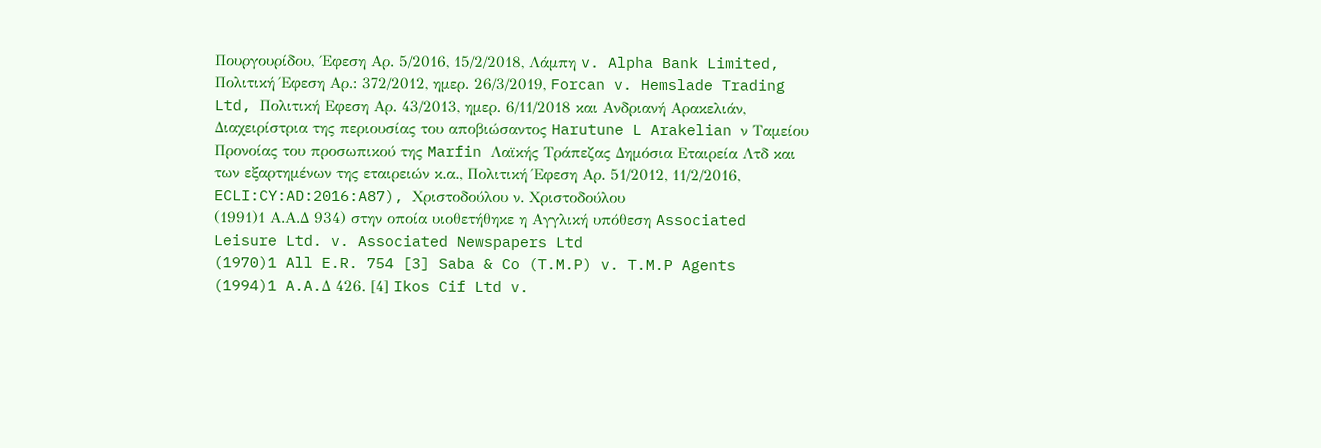Πουργουρίδου, ΄Εφεση Αρ. 5/2016, 15/2/2018, Λάμπη v. Alpha Bank Limited, Πολιτική Έφεση Αρ.: 372/2012, ημερ. 26/3/2019, Forcan v. Hemslade Trading Ltd, Πολιτική Εφεση Αρ. 43/2013, ημερ. 6/11/2018 και Ανδριανή Αρακελιάν, Διαχειρίστρια της περιουσίας του αποβιώσαντος Harutune L Arakelian ν Ταμείου Προνοίας του προσωπικού της Marfin Λαϊκής Τράπεζας Δημόσια Εταιρεία Λτδ και των εξαρτημένων της εταιρειών κ.α., Πολιτική Έφεση Αρ. 51/2012, 11/2/2016, ECLI:CY:AD:2016:A87), Χριστοδούλου ν. Χριστοδούλου
(1991)1 Α.Α.Δ 934) στην οποία υιοθετήθηκε η Αγγλική υπόθεση Associated Leisure Ltd. v. Associated Newspapers Ltd
(1970)1 All E.R. 754 [3] Saba & Co (T.M.P) v. T.M.P Agents
(1994)1 A.A.Δ 426. [4] Ikos Cif Ltd v.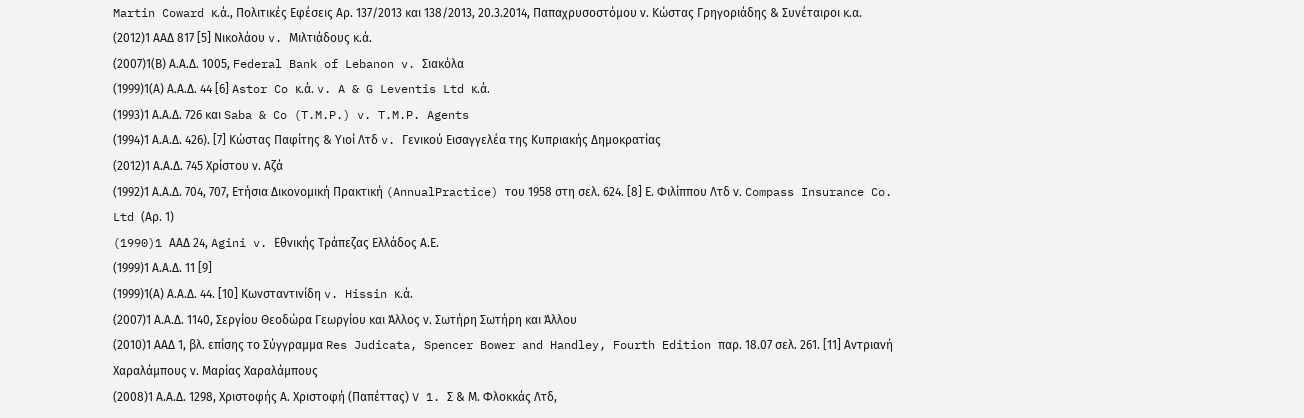Martin Coward κ.ά., Πολιτικές Εφέσεις Αρ. 137/2013 και 138/2013, 20.3.2014, Παπαχρυσοστόμου ν. Κώστας Γρηγοριάδης & Συνέταιροι κ.α.
(2012)1 ΑΑΔ 817 [5] Νικολάου v. Μιλτιάδους κ.ά.
(2007)1(Β) Α.Α.Δ. 1005, Federal Bank of Lebanon v. Σιακόλα
(1999)1(Α) Α.Α.Δ. 44 [6] Astor Co κ.ά. v. A & G Leventis Ltd κ.ά.
(1993)1 Α.Α.Δ. 726 και Saba & Co (T.M.P.) v. T.M.P. Agents
(1994)1 Α.Α.Δ. 426). [7] Κώστας Παφίτης & Υιοί Λτδ v. Γενικού Εισαγγελέα της Κυπριακής Δημοκρατίας
(2012)1 Α.Α.Δ. 745 Χρίστου ν. Αζά
(1992)1 Α.Α.Δ. 704, 707, Ετήσια Δικονομική Πρακτική (AnnualPractice) του 1958 στη σελ. 624. [8] Ε. Φιλίππου Λτδ ν. Compass Insurance Co. Ltd (Αρ. 1)
(1990)1 AAΔ 24, Agini v. Εθνικής Τράπεζας Ελλάδος Α.Ε.
(1999)1 Α.Α.Δ. 11 [9]
(1999)1(Α) Α.Α.Δ. 44. [10] Κωνσταντινίδη v. Hissin κ.ά.
(2007)1 Α.Α.Δ. 1140, Σεργίου Θεοδώρα Γεωργίου και Άλλος ν. Σωτήρη Σωτήρη και Άλλου
(2010)1 ΑΑΔ 1, βλ. επίσης το Σύγγραμμα Res Judicata, Spencer Bower and Handley, Fourth Edition παρ. 18.07 σελ. 261. [11] Αντριανή Χαραλάμπους ν. Μαρίας Χαραλάμπους
(2008)1 Α.Α.Δ. 1298, Χριστοφής Α. Χριστοφή (Παπέττας) V 1. Σ & Μ. Φλοκκάς Λτδ,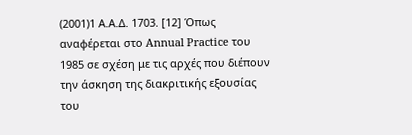(2001)1 Α.Α.Δ. 1703. [12] Όπως αναφέρεται στο Annual Practice του 1985 σε σχέση με τις αρχές που διέπουν την άσκηση της διακριτικής εξουσίας του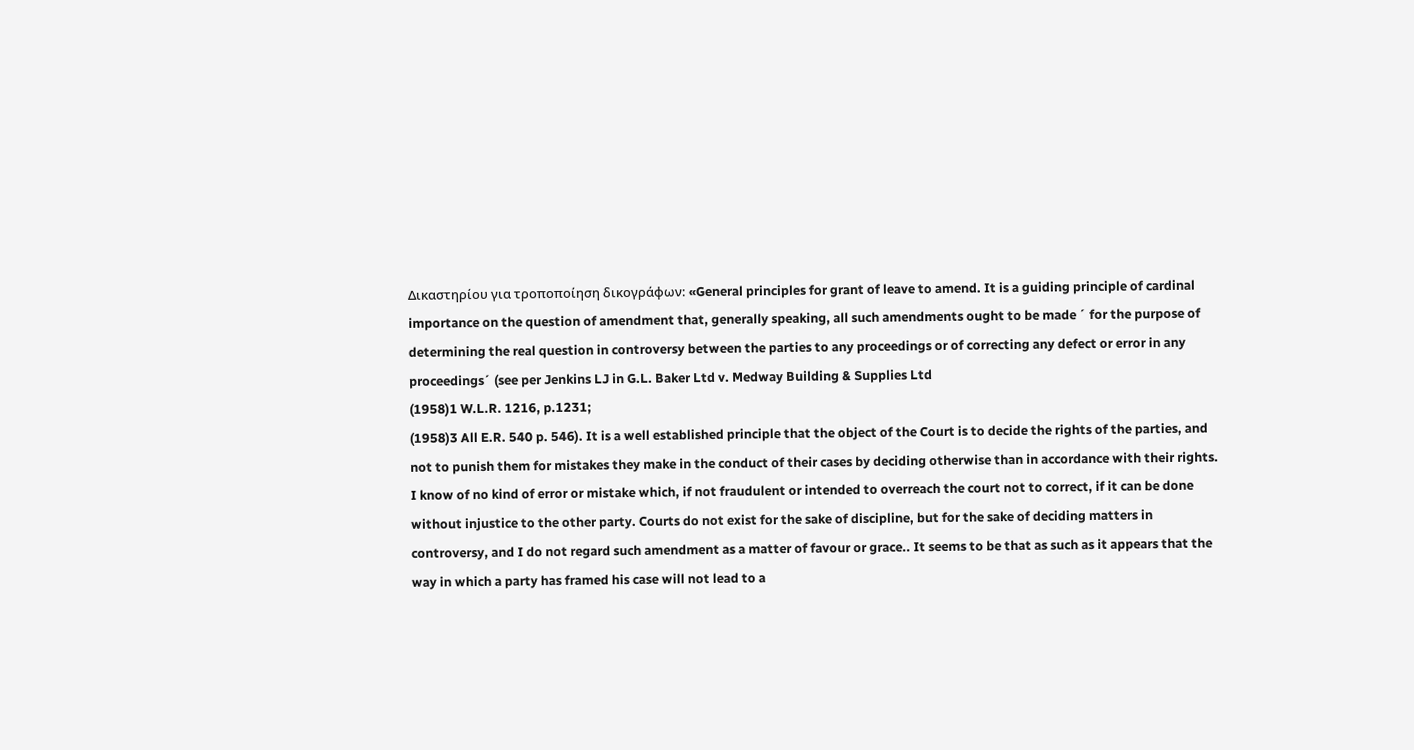Δικαστηρίου για τροποποίηση δικογράφων: «General principles for grant of leave to amend. It is a guiding principle of cardinal importance on the question of amendment that, generally speaking, all such amendments ought to be made ´ for the purpose of determining the real question in controversy between the parties to any proceedings or of correcting any defect or error in any proceedings´ (see per Jenkins LJ in G.L. Baker Ltd v. Medway Building & Supplies Ltd
(1958)1 W.L.R. 1216, p.1231;
(1958)3 All E.R. 540 p. 546). It is a well established principle that the object of the Court is to decide the rights of the parties, and not to punish them for mistakes they make in the conduct of their cases by deciding otherwise than in accordance with their rights. I know of no kind of error or mistake which, if not fraudulent or intended to overreach the court not to correct, if it can be done without injustice to the other party. Courts do not exist for the sake of discipline, but for the sake of deciding matters in controversy, and I do not regard such amendment as a matter of favour or grace.. It seems to be that as such as it appears that the way in which a party has framed his case will not lead to a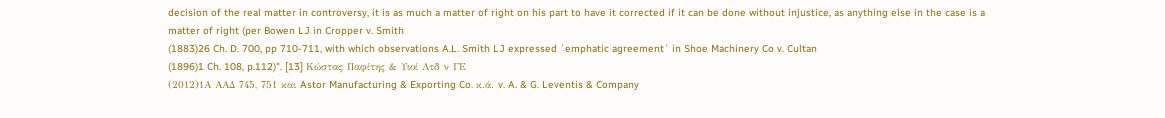decision of the real matter in controversy, it is as much a matter of right on his part to have it corrected if it can be done without injustice, as anything else in the case is a matter of right (per Bowen LJ in Cropper v. Smith
(1883)26 Ch. D. 700, pp 710-711, with which observations A.L. Smith LJ expressed ´emphatic agreement´ in Shoe Machinery Co v. Cultan
(1896)1 Ch. 108, p.112)". [13] Κώστας Παφίτης & Υιοί Λτδ ν ΓΕ
(2012)1Α ΑΑΔ 745, 751 και Astor Manufacturing & Exporting Co. κ.ά. v. A. & G. Leventis & Company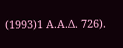(1993)1 Α.Α.Δ. 726).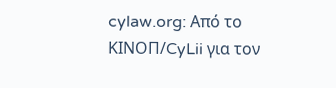cylaw.org: Από το ΚΙΝOΠ/CyLii για τον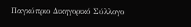Παγκύπριο Δικηγορικό Σύλλογο